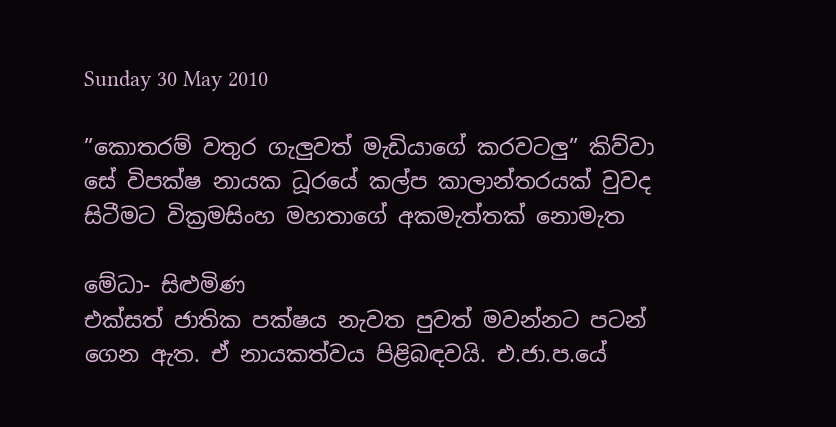Sunday 30 May 2010

”කොතරම් වතුර ගැලුවත් මැඩියාගේ කරවටලු” කිව්වා සේ විපක්ෂ නායක ධූරයේ කල්ප කාලාන්තරයක් වුවද සිටීමට වික්‍රමසිංහ මහතාගේ අකමැත්තක් නොමැත

මේධා- සිළුමිණ
එක්සත් ජාතික පක්ෂය නැවත පුවත් මවන්නට පටන් ගෙන ඇත. ඒ නායකත්වය පිළිබඳවයි. එ.ජා.ප.යේ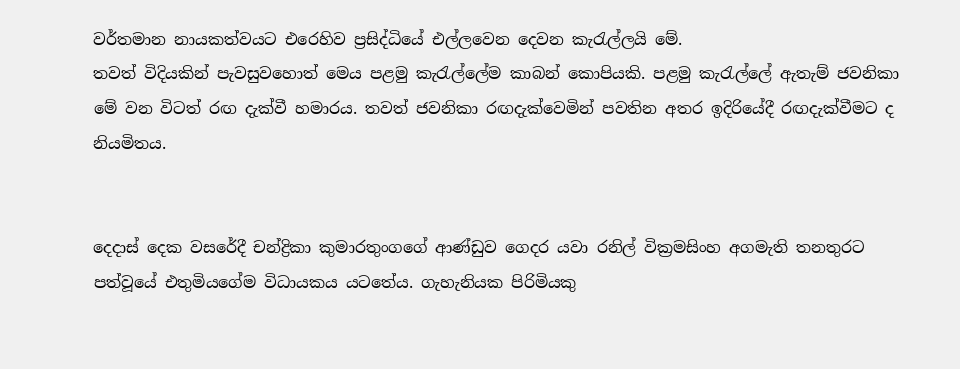වර්තමාන නායකත්වයට එරෙහිව ප්‍රසිද්ධියේ එල්ලවෙන දෙවන කැරැල්ලයි මේ.
තවත් විදියකින් පැවසුවහොත් මෙය පළමු කැරැල්ලේම කාබන් කොපියකි. පළමු කැරැල්ලේ ඇතැම් ජවනිකා මේ වන විටත් රඟ දැක්වී හමාරය. තවත් ජවනිකා රඟදැක්වෙමින් පවතින අතර ඉදිරියේදී රඟදැක්වීමට ද නියමිතය.


දෙදාස් දෙක වසරේදී චන්ද්‍රිකා කුමාරතුංගගේ ආණ්ඩුව ගෙදර යවා රනිල් වික්‍රමසිංහ අගමැති තනතුරට පත්වූයේ එතුමියගේම විධායකය යටතේය. ගැහැනියක පිරිමියකු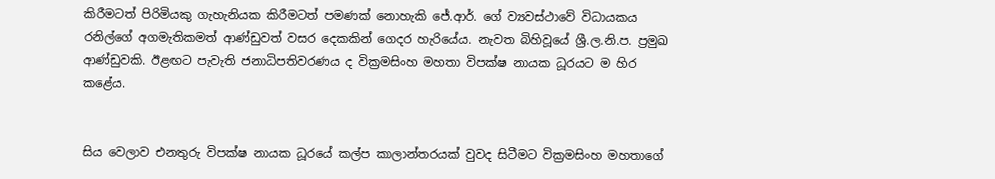කිරීමටත් පිරිමියකු ගැහැනියක කිරීමටත් පමණක් නොහැකි ජේ.ආර්. ගේ ව්‍යවස්ථාවේ විධායකය රනිල්ගේ අගමැතිකමත් ආණ්ඩුවත් වසර දෙකකින් ගෙදර හැරියේය. නැවත බිහිවූයේ ශ්‍රී.ල.නි.ප. ප්‍රමුඛ ආණ්ඩුවකි. ඊළඟට පැවැති ජනාධිපතිවරණය ද වික්‍රමසිංහ මහතා විපක්ෂ නායක ධූරයට ම හිර කළේය.


සිය වෙලාව එනතුරු විපක්ෂ නායක ධූරයේ කල්ප කාලාන්තරයක් වුවද සිටීමට වික්‍රමසිංහ මහතාගේ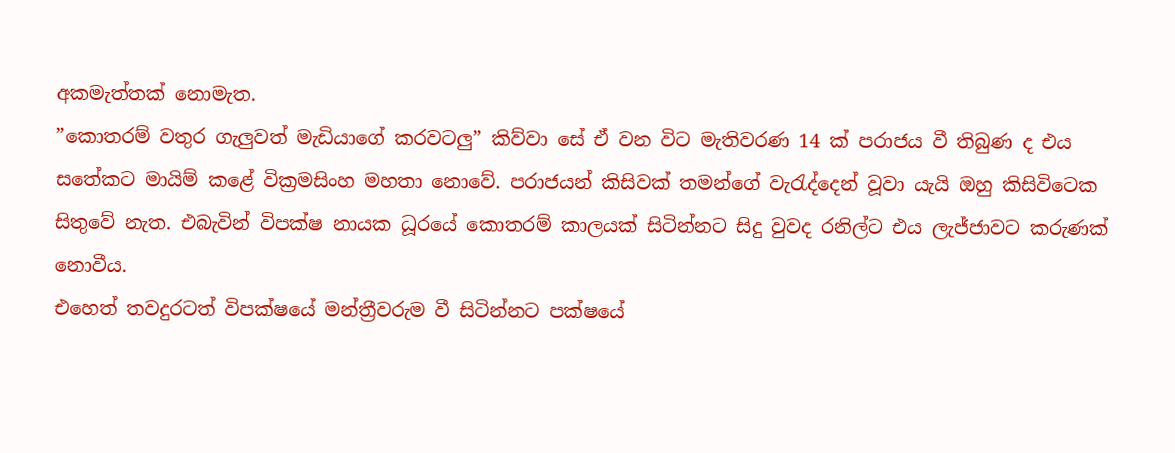අකමැත්තක් නොමැත.
”කොතරම් වතුර ගැලුවත් මැඩියාගේ කරවටලු” කිව්වා සේ ඒ වන විට මැතිවරණ 14 ක් පරාජය වී තිබුණ ද එය සතේකට මායිම් කළේ වික්‍රමසිංහ මහතා නොවේ. පරාජයන් කිසිවක් තමන්ගේ වැරැද්දෙන් වූවා යැයි ඔහු කිසිවිටෙක සිතුවේ නැත. එබැවින් විපක්ෂ නායක ධූරයේ කොතරම් කාලයක් සිටින්නට සිදු වුවද රනිල්ට එය ලැජ්ජාවට කරුණක් නොවීය.
එහෙත් තවදුරටත් විපක්ෂයේ මන්ත්‍රීවරුම වී සිටින්නට පක්ෂයේ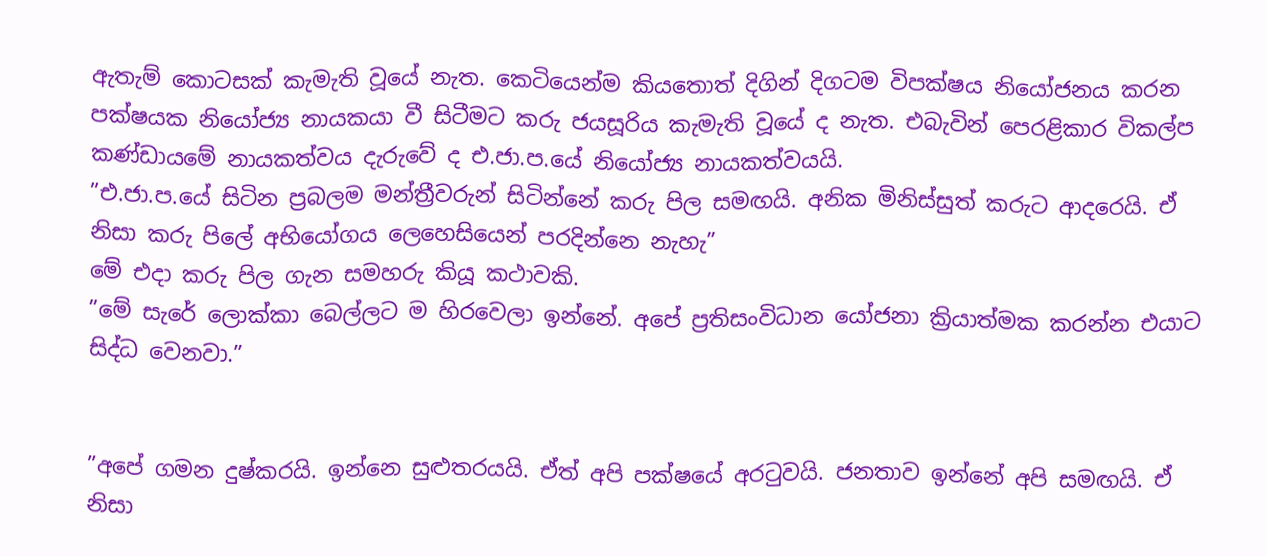ඇතැම් කොටසක් කැමැති වූයේ නැත. කෙටියෙන්ම කියතොත් දිගින් දිගටම විපක්ෂය නියෝජනය කරන පක්ෂයක නියෝජ්‍ය නායකයා වී සිටීමට කරු ජයසූරිය කැමැති වූයේ ද නැත. එබැවින් පෙරළිකාර විකල්ප කණ්ඩායමේ නායකත්වය දැරුවේ ද එ.ජා.ප.යේ නියෝජ්‍ය නායකත්වයයි.
”එ.ජා.ප.යේ සිටින ප්‍රබලම මන්ත්‍රීවරුන් සිටින්නේ කරු පිල සමඟයි. අනික මිනිස්සුත් කරුට ආදරෙයි. ඒ නිසා කරු පිලේ අභියෝගය ලෙහෙසියෙන් පරදින්නෙ නැහැ”
මේ එදා කරු පිල ගැන සමහරු කියූ කථාවකි.
”මේ සැරේ ලොක්කා බෙල්ලට ම හිරවෙලා ඉන්නේ. අපේ ප්‍රතිසංවිධාන යෝජනා ක්‍රියාත්මක කරන්න එයාට සිද්ධ වෙනවා.”


”අපේ ගමන දුෂ්කරයි. ඉන්නෙ සුළුතරයයි. ඒත් අපි පක්ෂයේ අරටුවයි. ජනතාව ඉන්නේ අපි සමඟයි. ඒ නිසා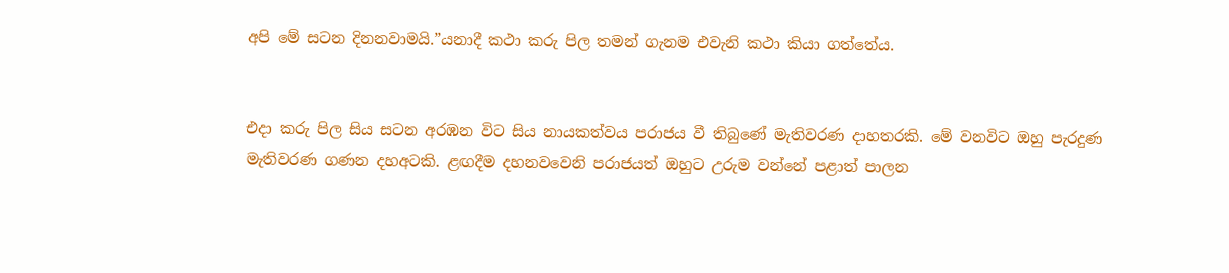අපි මේ සටන දිනනවාමයි.”යනාදී කථා කරු පිල තමන් ගැනම එවැනි කථා කියා ගත්තේය.


එදා කරු පිල සිය සටන අරඹන විට සිය නායකත්වය පරාජය වී තිබුණේ මැතිවරණ දාහතරකි. මේ වනවිට ඔහු පැරදුණ මැතිවරණ ගණන දහඅටකි. ළඟදීම දහනවවෙනි පරාජයත් ඔහුට උරුම වන්නේ පළාත් පාලන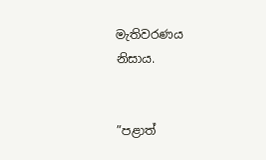මැතිවරණය නිසාය.


”පළාත්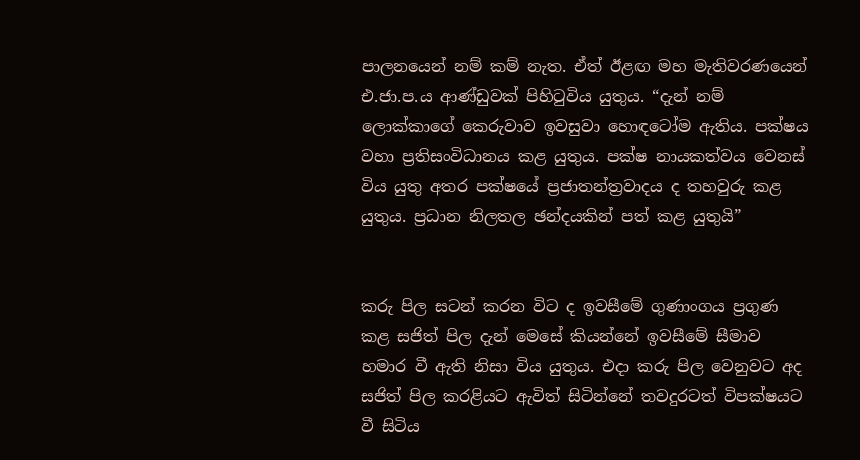පාලනයෙන් නම් කම් නැත. ඒත් ඊළඟ මහ මැතිවරණයෙන් එ.ජා.ප.ය ආණ්ඩුවක් පිහිටුවිය යුතුය. “දැන් නම් ලොක්කාගේ කෙරුවාව ඉවසුවා හොඳටෝම ඇතිය. පක්ෂය වහා ප්‍රතිසංවිධානය කළ යුතුය. පක්ෂ නායකත්වය වෙනස් විය යුතු අතර පක්ෂයේ ප්‍රජාතන්ත්‍රවාදය ද තහවුරු කළ යුතුය. ප්‍රධාන නිලතල ඡන්දයකින් පත් කළ යුතුයි”


කරු පිල සටන් කරන විට ද ඉවසීමේ ගුණාංගය ප්‍රගුණ කළ සජිත් පිල දැන් මෙසේ කියන්නේ ඉවසීමේ සීමාව හමාර වී ඇති නිසා විය යුතුය. එදා කරු පිල වෙනුවට අද සජිත් පිල කරළියට ඇවිත් සිටින්නේ තවදුරටත් විපක්ෂයට වී සිටිය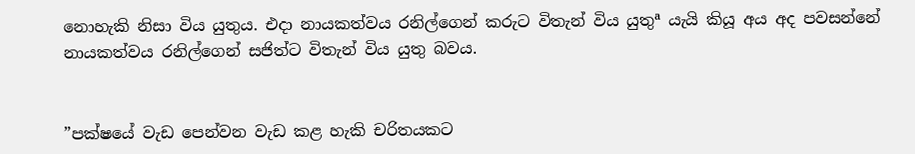නොහැකි නිසා විය යුතුය. එදා නායකත්වය රනිල්ගෙන් කරුට විතැන් විය යුතුª යැයි කියූ අය අද පවසන්නේ නායකත්වය රනිල්ගෙන් සජිත්ට විතැන් විය යුතු බවය.


”පක්ෂයේ වැඩ පෙන්වන වැඩ කළ හැකි චරිතයකට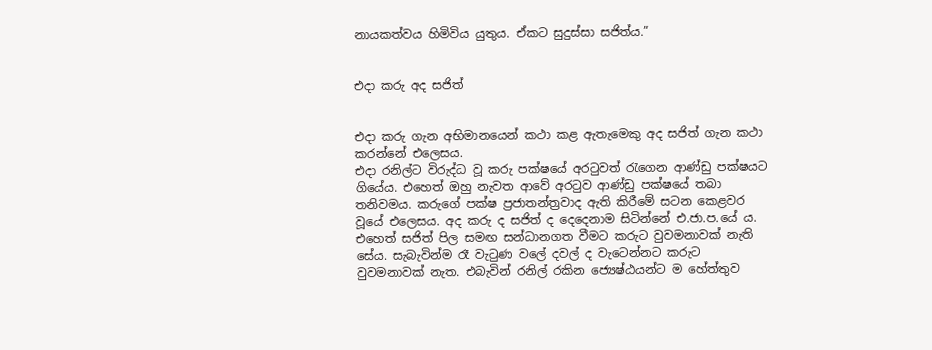නායකත්වය හිමිවිය යුතුය. ඒකට සුදුස්සා සජිත්ය.”


එදා කරු අද සජිත්


එදා කරු ගැන අභිමානයෙන් කථා කළ ඇතැමෙකු අද සජිත් ගැන කථා කරන්නේ එලෙසය.
එදා රනිල්ට විරුද්ධ වූ කරු පක්ෂයේ අරටුවත් රැගෙන ආණ්ඩු පක්ෂයට ගියේය. එහෙත් ඔහු නැවත ආවේ අරටුව ආණ්ඩු පක්ෂයේ තබා තනිවමය. කරුගේ පක්ෂ ප්‍රජාතන්ත්‍රවාද ඇති කිරීමේ සටන කෙළවර වූයේ එලෙසය. අද කරු ද සජිත් ද දෙදෙනාම සිටින්නේ එ.ජා.ප.යේ ය. එහෙත් සජිත් පිල සමඟ සන්ධානගත වීමට කරුට වුවමනාවක් නැති සේය. සැබැවින්ම රෑ වැටුණ වලේ දවල් ද වැටෙන්නට කරුට වුවමනාවක් නැත. එබැවින් රනිල් රකින ජ්‍යෙෂ්ඨයන්ට ම හේත්තුව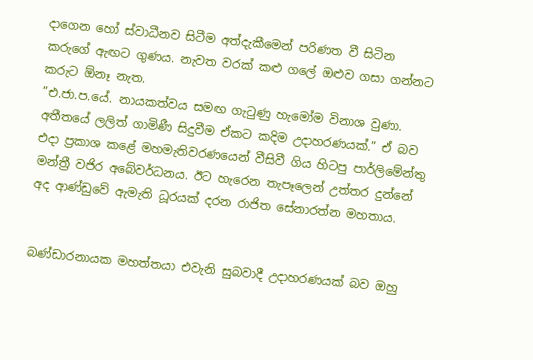දාගෙන හෝ ස්වාධීනව සිටීම අත්දැකීමෙන් පරිණත වී සිටින කරුගේ ඇඟට ගුණය. නැවත වරක් කළු ගලේ ඔළුව ගසා ගන්නට කරුට ඕනෑ නැත.
”එ.ජා.ප.යේ. නායකත්වය සමඟ ගැටුණු හැමෝම විනාශ වුණා. අතීතයේ ලලිත් ගාමිණී සිදුවීම ඒකට කදිම උදාහරණයක්.” ඒ බව එදා ප්‍රකාශ කළේ මහමැතිවරණයෙන් වීසිවී ගිය හිටපු පාර්ලිමේන්තු මන්ත්‍රී වජිර අබේවර්ධනය. ඊට හැරෙන තැපෑලෙන් උත්තර දුන්නේ අද ආණ්ඩුවේ ඇමැති ධූරයක් දරන රාජිත සේනාරත්න මහතාය.


බණ්ඩාරනායක මහත්තයා එවැනි සුබවාදී උදාහරණයක් බව ඔහු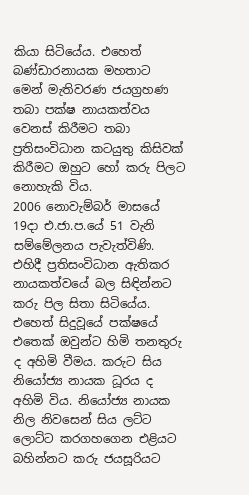කියා සිටියේය. එහෙත් බණ්ඩාරනායක මහතාට මෙන් මැතිවරණ ජයග්‍රහණ තබා පක්ෂ නායකත්වය වෙනස් කිරීමට තබා ප්‍රතිසංවිධාන කටයුතු කිසිවක් කිරීමට ඔහුට හෝ කරු පිලට නොහැකි විය.
2006 නොවැම්බර් මාසයේ 19දා එ.ජා.ප.යේ 51 වැනි සම්මේලනය පැවැත්විණි. එහිදී ප්‍රතිසංවිධාන ඇතිකර නායකත්වයේ බල සිඳින්නට කරු පිල සිතා සිටියේය. එහෙත් සිදුවූයේ පක්ෂයේ එතෙක් ඔවුන්ට හිමි තනතුරු ද අහිමි වීමය. කරුට සිය නියෝජ්‍ය නායක ධූරය ද අහිමි විය. නියෝජ්‍ය නායක නිල නිවසෙන් සිය ලට්ට ලොට්ට කරගහගෙන එළියට බහින්නට කරු ජයසූරියට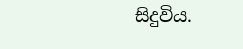සිදුවිය.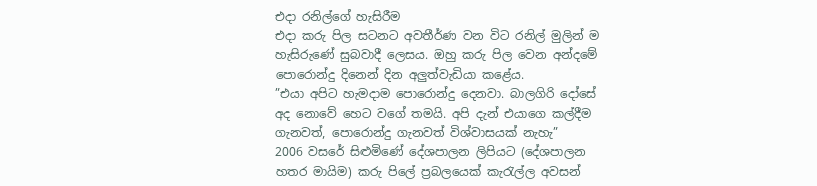එදා රනිල්ගේ හැසිරීම
එදා කරු පිල සටනට අවතීර්ණ වන විට රනිල් මුලින් ම හැසිරුණේ සුබවාදී ලෙසය. ඔහු කරු පිල වෙන අන්දමේ පොරොන්දු දිනෙන් දින අලුත්වැඩියා කළේය.
”එයා අපිට හැමදාම පොරොන්දු දෙනවා. බාලගිරි දෝසේ අද නොවේ හෙට වගේ තමයි. අපි දැන් එයාගෙ කල්දීම ගැනවත්, පොරොන්දු ගැනවත් විශ්වාසයක් නැහැ”
2006 වසරේ සිළුමිණේ දේශපාලන ලිපියට (දේශපාලන හතර මායිම) කරු පිලේ ප්‍රබලයෙක් කැරැල්ල අවසන්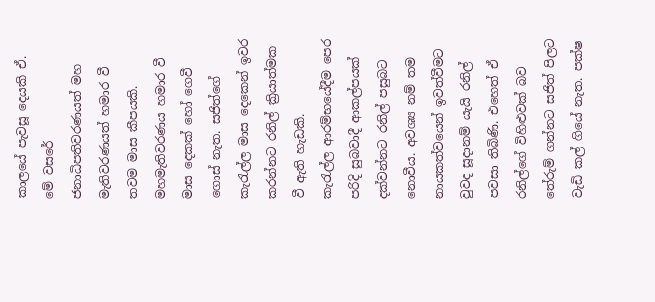කාලයේ පැවසූ දෙයකි ඒ.
මේ වසරේ ජනාධිපතිවරණයත් මහ මැතිවරණයත් හමාර වී තවම මාස කීපයකි. මහමැතිවරණය හමාර වී මාස දෙකක් හෝ ගෙවී ගොස් නැත. සජිත්ගේ කැරැල්ල මාස දෙකෙන් ඉවර කරන්නට රනිල් ක්‍රියාත්මක වී ඇති හැඩකි.
කැරැල්ල ආරම්භයේදීම පෙර පරිදි සුබවාදී ආකල්පයක් දක්වන්නට රනිල් පසුබට නොවීය. අවශ්‍ය නම් තම නායකත්වයෙන් ඉවත්වීමට වුවද සූදානම් යැයි රනිල් පවසා තිබිණි. එහෙත් ඒ රනිල්ගේ විහිළුවක් බව තේරුම් ගන්නට සජිත් පිලට වැඩි කල් ගියේ නැත. පක්ෂ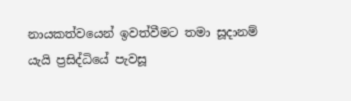නායකත්වයෙන් ඉවත්වීමට තමා සූදානම් යැයි ප්‍රසිද්ධියේ පැවසූ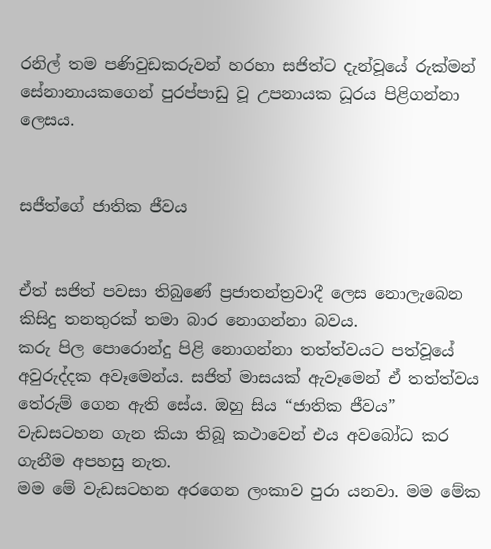රනිල් තම පණිවුඩකරුවන් හරහා සජිත්ට දැන්වූයේ රුක්මන් සේනානායකගෙන් පුරප්පාඩු වූ උපනායක ධූරය පිළිගන්නා ලෙසය.


සජීත්ගේ ජාතික ජීවය


ඒත් සජිත් පවසා තිබුණේ ප්‍රජාතන්ත්‍රවාදී ලෙස නොලැබෙන කිසිදු තනතුරක් තමා බාර නොගන්නා බවය.
කරු පිල පොරොන්දු පිළි නොගන්නා තත්ත්වයට පත්වූයේ අවුරුද්දක අවෑමෙන්ය. සජිත් මාසයක් ඇවෑමෙන් ඒ තත්ත්වය තේරුම් ගෙන ඇති සේය. ඔහු සිය “ජාතික ජීවය” වැඩසටහන ගැන කියා තිබූ කථාවෙන් එය අවබෝධ කර ගැනීම අපහසු නැත.
මම මේ වැඩසටහන අරගෙන ලංකාව පුරා යනවා. මම මේක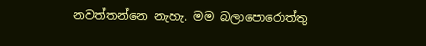නවත්තන්නෙ නැහැ. මම බලාපොරොත්තු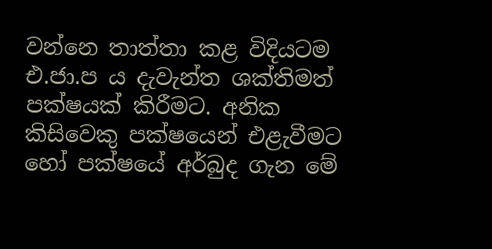වන්නෙ තාත්තා කළ විදියටම එ.ජා.ප ය දැවැන්ත ශක්තිමත් පක්ෂයක් කිරීමට. අනික කිසිවෙකු පක්ෂයෙන් එළැවීමට හෝ පක්ෂයේ අර්බුද ගැන මේ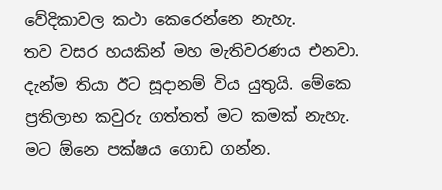වේදිකාවල කථා කෙරෙන්නෙ නැහැ.
තව වසර හයකින් මහ මැතිවරණය එනවා. දැන්ම තියා ඊට සූදානම් විය යුතුයි. මේකෙ ප්‍රතිලාභ කවුරු ගත්තත් මට කමක් නැහැ. මට ඕනෙ පක්ෂය ගොඩ ගන්න.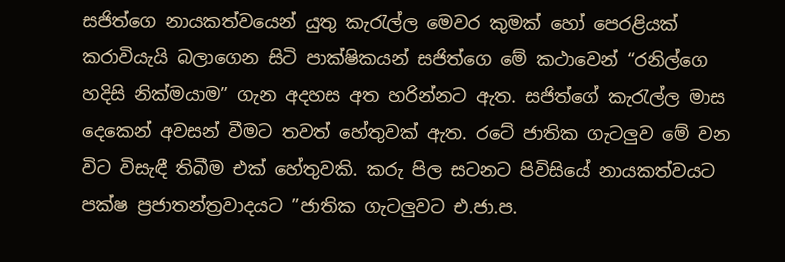සජිත්ගෙ නායකත්වයෙන් යුතු කැරැල්ල මෙවර කුමක් හෝ පෙරළියක් කරාවියැයි බලාගෙන සිටි පාක්ෂිකයන් සජිත්ගෙ මේ කථාවෙන් “රනිල්ගෙ හදිසි නික්මයාම” ගැන අදහස අත හරින්නට ඇත. සජිත්ගේ කැරැල්ල මාස දෙකෙන් අවසන් වීමට තවත් හේතුවක් ඇත. රටේ ජාතික ගැටලුව මේ වන විට විසැඳී තිබීම එක් හේතුවකි. කරු පිල සටනට පිවිසියේ නායකත්වයට පක්ෂ ප්‍රජාතන්ත්‍රවාදයට ”ජාතික ගැටලුවට එ.ජා.ප.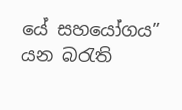යේ සහයෝගය” යන බරැති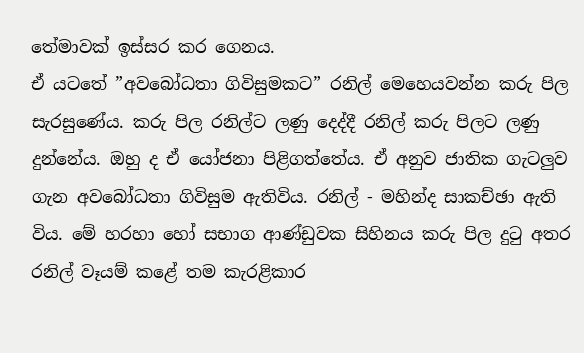තේමාවක් ඉස්සර කර ගෙනය.
ඒ යටතේ ”අවබෝධතා ගිවිසුමකට” රනිල් මෙහෙයවන්න කරු පිල සැරසුණේය. කරු පිල රනිල්ට ලණු දෙද්දී රනිල් කරු පිලට ලණු දුන්නේය. ඔහු ද ඒ යෝජනා පිළිගත්තේය. ඒ අනුව ජාතික ගැටලුව ගැන අවබෝධතා ගිවිසුම ඇතිවිය. රනිල් - මහින්ද සාකච්ඡා ඇති විය. මේ හරහා හෝ සභාග ආණ්ඩුවක සිහිනය කරු පිල දුටු අතර රනිල් වෑයම් කළේ තම කැරළිකාර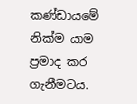කණ්ඩායමේ නික්ම යාම ප්‍රමාද කර ගැනීමටය.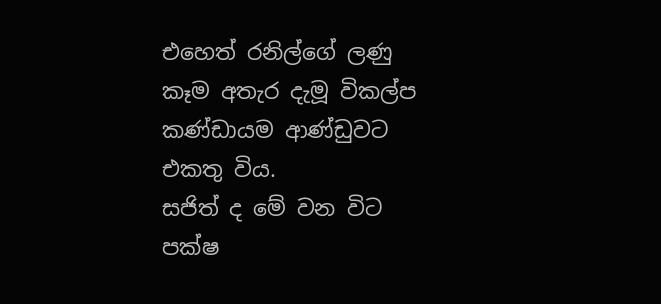එහෙත් රනිල්ගේ ලණු කෑම අතැර දැමූ විකල්ප කණ්ඩායම ආණ්ඩුවට එකතු විය.
සජිත් ද මේ වන විට පක්ෂ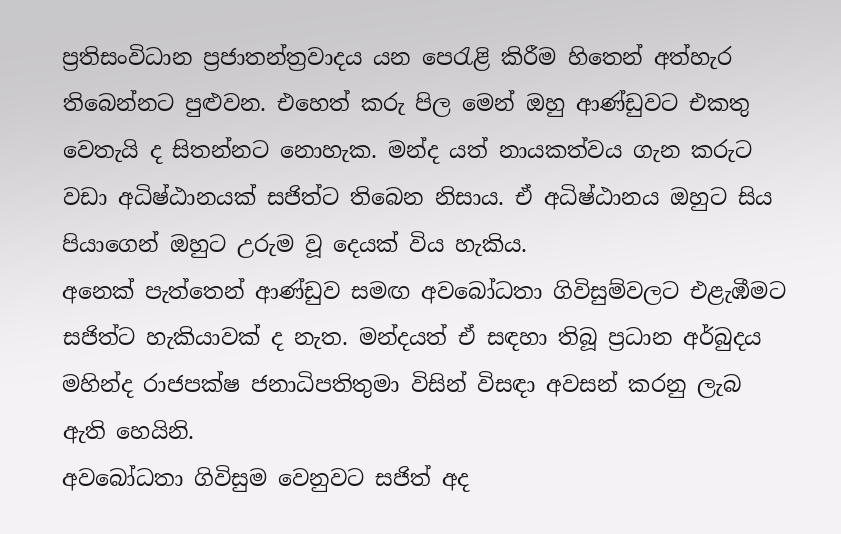ප්‍රතිසංවිධාන ප්‍රජාතන්ත්‍රවාදය යන පෙරැළි කිරීම හිතෙන් අත්හැර තිබෙන්නට පුළුවන. එහෙත් කරු පිල මෙන් ඔහු ආණ්ඩුවට එකතු වෙතැයි ද සිතන්නට නොහැක. මන්ද යත් නායකත්වය ගැන කරුට වඩා අධිෂ්ඨානයක් සජිත්ට තිබෙන නිසාය. ඒ අධිෂ්ඨානය ඔහුට සිය පියාගෙන් ඔහුට උරුම වූ දෙයක් විය හැකිය.
අනෙක් පැත්තෙන් ආණ්ඩුව සමඟ අවබෝධතා ගිවිසුම්වලට එළැඹීමට සජිත්ට හැකියාවක් ද නැත. මන්දයත් ඒ සඳහා තිබූ ප්‍රධාන අර්බුදය මහින්ද රාජපක්ෂ ජනාධිපතිතුමා විසින් විසඳා අවසන් කරනු ලැබ ඇති හෙයිනි.
අවබෝධතා ගිවිසුම වෙනුවට සජිත් අද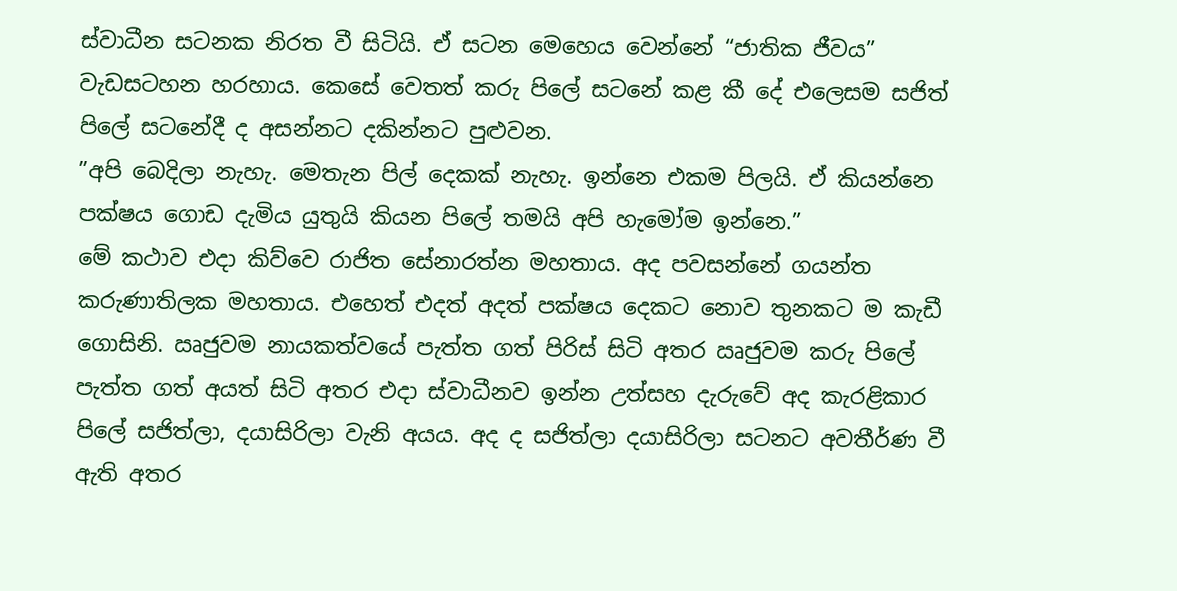ස්වාධීන සටනක නිරත වී සිටියි. ඒ සටන මෙහෙය වෙන්නේ “ජාතික ජීවය” වැඩසටහන හරහාය. කෙසේ වෙතත් කරු පිලේ සටනේ කළ කී දේ එලෙසම සජිත් පිලේ සටනේදී ද අසන්නට දකින්නට පුළුවන.
”අපි බෙදිලා නැහැ. මෙතැන පිල් දෙකක් නැහැ. ඉන්නෙ එකම පිලයි. ඒ කියන්නෙ පක්ෂය ගොඩ දැමිය යුතුයි කියන පිලේ තමයි අපි හැමෝම ඉන්නෙ.”
මේ කථාව එදා කිව්වෙ රාජිත සේනාරත්න මහතාය. අද පවසන්නේ ගයන්ත කරුණාතිලක මහතාය. එහෙත් එදත් අදත් පක්ෂය දෙකට නොව තුනකට ම කැඩී ගොසිනි. ඍජුවම නායකත්වයේ පැත්ත ගත් පිරිස් සිටි අතර ඍජුවම කරු පිලේ පැත්ත ගත් අයත් සිටි අතර එදා ස්වාධීනව ඉන්න උත්සහ දැරුවේ අද කැරළිකාර පිලේ සජිත්ලා, දයාසිරිලා වැනි අයය. අද ද සජිත්ලා දයාසිරිලා සටනට අවතීර්ණ වී ඇති අතර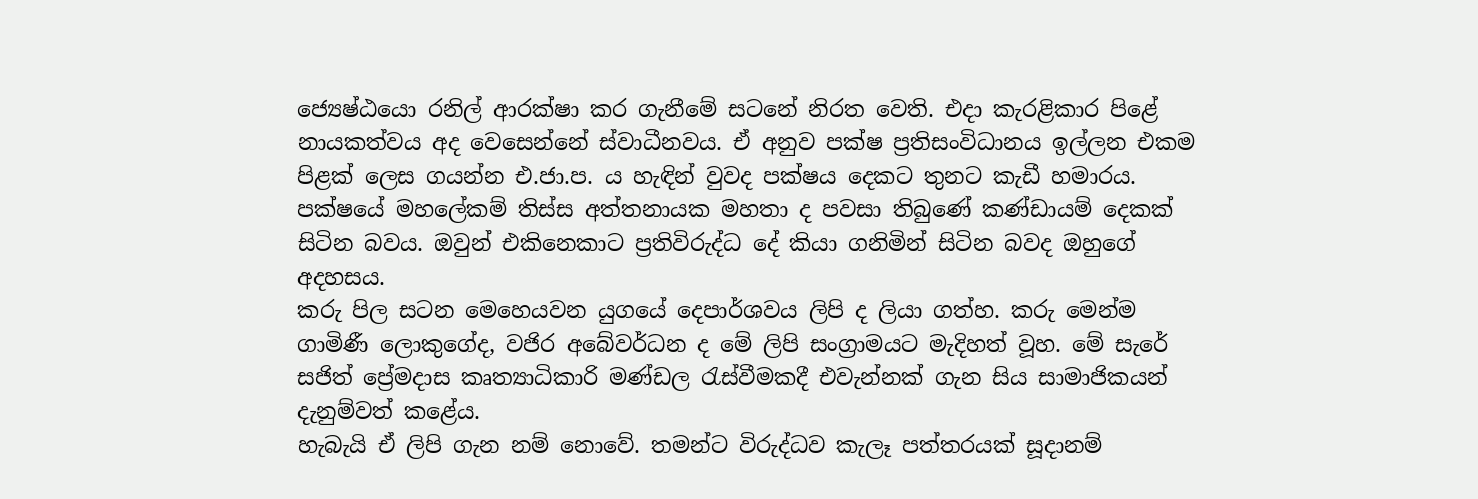ජ්‍යෙෂ්ඨයො රනිල් ආරක්ෂා කර ගැනීමේ සටනේ නිරත වෙති. එදා කැරළිකාර පිළේ නායකත්වය අද වෙසෙන්නේ ස්වාධීනවය. ඒ අනුව පක්ෂ ප්‍රතිසංවිධානය ඉල්ලන එකම පිළක් ලෙස ගයන්න එ.ජා.ප. ය හැඳින් වුවද පක්ෂය දෙකට තුනට කැඩී හමාරය. පක්ෂයේ මහලේකම් තිස්ස අත්තනායක මහතා ද පවසා තිබුණේ කණ්ඩායම් දෙකක් සිටින බවය. ඔවුන් එකිනෙකාට ප්‍රතිවිරුද්ධ දේ කියා ගනිමින් සිටින බවද ඔහුගේ අදහසය.
කරු පිල සටන මෙහෙයවන යුගයේ දෙපාර්ශවය ලිපි ද ලියා ගත්හ. කරු මෙන්ම ගාමිණී ලොකුගේද, වජිර අබේවර්ධන ද මේ ලිපි සංග්‍රාමයට මැදිහත් වූහ. මේ සැරේ සජිත් ප්‍රේමදාස කෘත්‍යාධිකාරි මණ්ඩල රැස්වීමකදී එවැන්නක් ගැන සිය සාමාජිකයන් දැනුම්වත් කළේය.
හැබැයි ඒ ලිපි ගැන නම් නොවේ. තමන්ට විරුද්ධව කැලෑ පත්තරයක් සූදානම්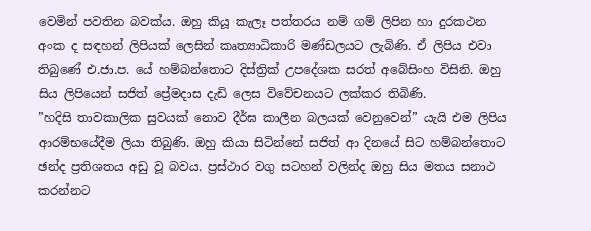වෙමින් පවතින බවක්ය. ඔහු කියූ කැලෑ පත්තරය නම් ගම් ලිපින හා දුරකථන අංක ද සඳහන් ලිපියක් ලෙසින් කෘත්‍යාධිකාරි මණ්ඩලයට ලැබිණි. ඒ ලිපිය එවා තිබුණේ එ.ජා.ප. යේ හම්බන්තොට දිස්ත්‍රික් උපදේශක සරත් අබේසිංහ විසිනි. ඔහු සිය ලිපියෙන් සජිත් ප්‍රේමදාස දැඩි ලෙස විවේචනයට ලක්කර තිබිණි.
”හදිසි තාවකාලික සුවයක් නොව දීර්ඝ කාලීන බලයක් වෙනුවෙන්” යැයි එම ලිපිය ආරම්භයේදීම ලියා තිබුණි. ඔහු කියා සිටින්නේ සජිත් ආ දිනයේ සිට හම්බන්තොට ඡන්ද ප්‍රතිශතය අඩු වූ බවය. ප්‍රස්ථාර වගු සටහන් වලින්ද ඔහු සිය මතය සනාථ කරන්නට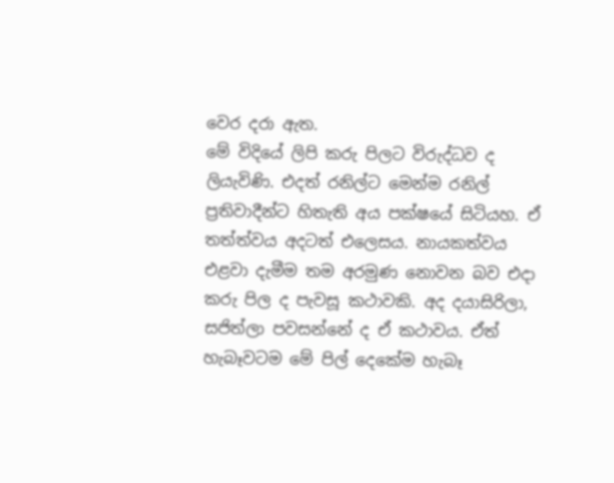වෙර දරා ඇත.
මේ විදියේ ලිපි කරු පිලට විරුද්ධව ද ලියැවිණි. එදත් රනිල්ට මෙන්ම රනිල් ප්‍රතිවාදීන්ට හිතැති අය පක්ෂයේ සිටියහ. ඒ තත්ත්වය අදටත් එලෙසය. නායකත්වය එළවා දැමීම තම අරමුණ නොවන බව එදා කරු පිල ද පැවසූ කථාවකි. අද දයාසිරිලා, සජිත්ලා පවසන්නේ ද ඒ කථාවය. ඒත් හැබෑවටම මේ පිල් දෙකේම හැබෑ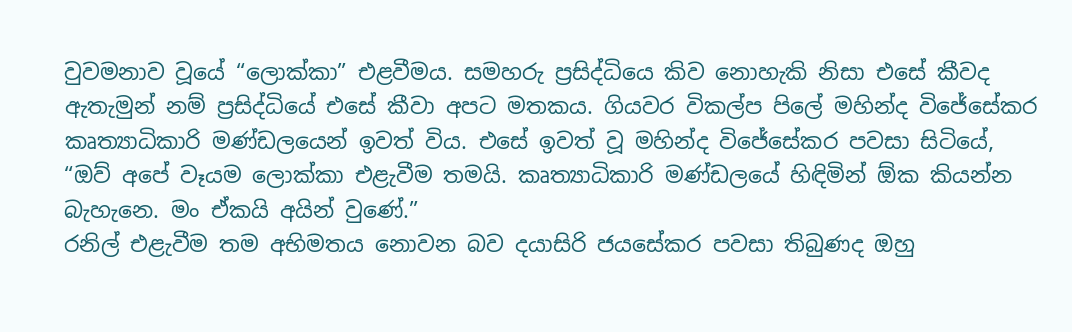වුවමනාව වූයේ “ලොක්කා” එළවීමය. සමහරු ප්‍රසිද්ධියෙ කිව නොහැකි නිසා එසේ කීවද ඇතැමුන් නම් ප්‍රසිද්ධියේ එසේ කීවා අපට මතකය. ගියවර විකල්ප පිලේ මහින්ද විජේසේකර කෘත්‍යාධිකාරි මණ්ඩලයෙන් ඉවත් විය. එසේ ඉවත් වූ මහින්ද විජේසේකර පවසා සිටියේ, “ඔව් අපේ වෑයම ලොක්කා එළැවීම තමයි. කෘත්‍යාධිකාරි මණ්ඩලයේ හිඳිමින් ඕක කියන්න බැහැනෙ. මං ඒකයි අයින් වුණේ.”
රනිල් එළැවීම තම අභිමතය නොවන බව දයාසිරි ජයසේකර පවසා තිබුණද ඔහු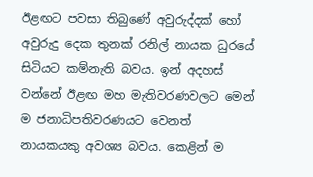ඊළඟට පවසා තිබුණේ අවුරුද්දක් හෝ අවුරුදු දෙක තුනක් රනිල් නායක ධුරයේ සිටියට කම්නැති බවය. ඉන් අදහස් වන්නේ ඊළඟ මහ මැතිවරණවලට මෙන් ම ජනාධිපතිවරණයට වෙනත් නායකයකු අවශ්‍ය බවය. කෙළින් ම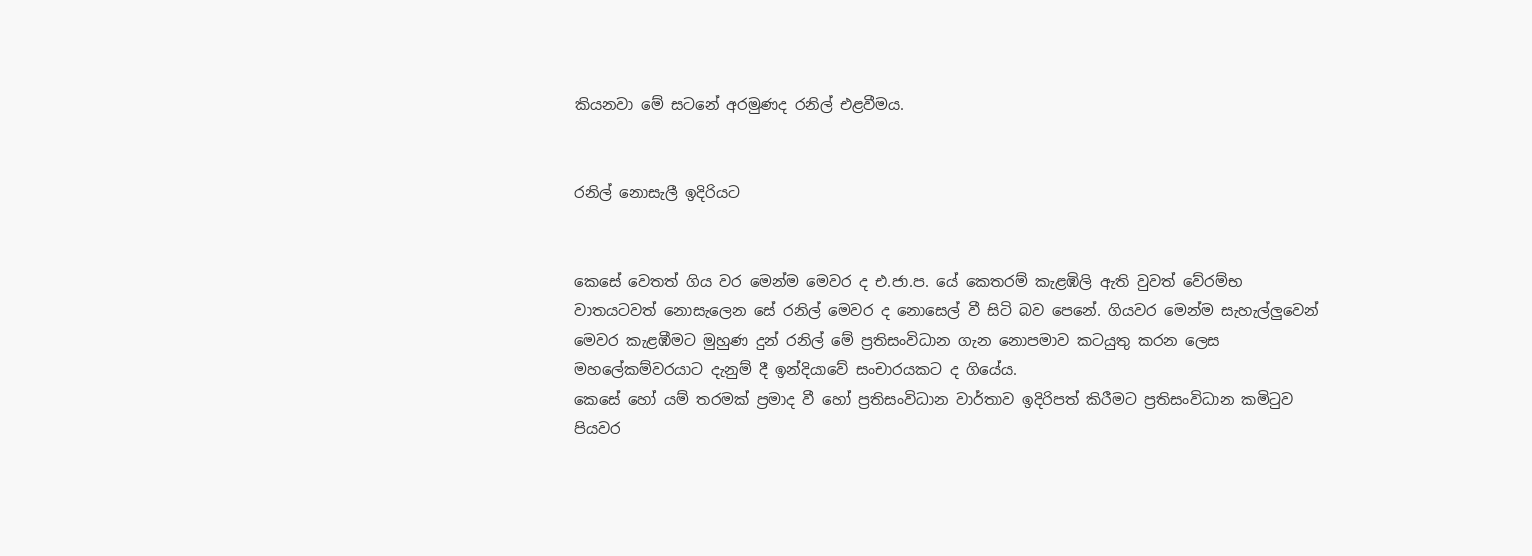කියනවා මේ සටනේ අරමුණද රනිල් එළවීමය.


රනිල් නොසැලී ඉදිරියට


කෙසේ වෙතත් ගිය වර මෙන්ම මෙවර ද එ.ජා.ප. යේ කෙතරම් කැළඹිලි ඇති වුවත් වේරම්භ වාතයටවත් නොසැලෙන සේ රනිල් මෙවර ද නොසෙල් වී සිටි බව පෙනේ. ගියවර මෙන්ම සැහැල්ලුවෙන් මෙවර කැළඹීමට මුහුණ දුන් රනිල් මේ ප්‍රතිසංවිධාන ගැන නොපමාව කටයුතු කරන ලෙස මහලේකම්වරයාට දැනුම් දී ඉන්දියාවේ සංචාරයකට ද ගියේය.
කෙසේ හෝ යම් තරමක් ප්‍රමාද වී හෝ ප්‍රතිසංවිධාන වාර්තාව ඉදිරිපත් කිරීමට ප්‍රතිසංවිධාන කමිටුව පියවර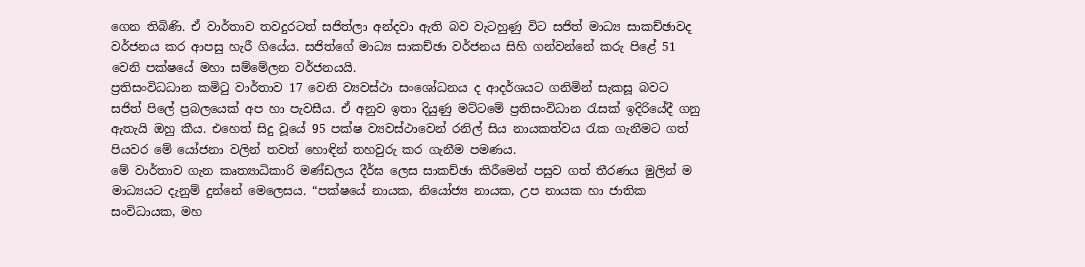ගෙන තිබිණි. ඒ වාර්තාව තවදුරටත් සජිත්ලා අන්දවා ඇති බව වැටහුණු විට සජිත් මාධ්‍ය සාකච්ඡාවද වර්ජනය කර ආපසු හැරී ගියේය. සජිත්ගේ මාධ්‍ය සාකච්ඡා වර්ජනය සිහි ගන්වන්නේ කරු පිළේ 51 වෙනි පක්ෂයේ මහා සම්මේලන වර්ජනයයි.
ප්‍රතිසංවිධධාන කමිටු වාර්තාව 17 වෙනි ව්‍යවස්ථා සංශෝධනය ද ආදර්ශයට ගනිමින් සැකසූ බවට සජිත් පිලේ ප්‍රබලයෙක් අප හා පැවසීය. ඒ අනුව ඉතා දියුණු මට්ටමේ ප්‍රතිසංවිධාන රැසක් ඉදිරියේදී ගනු ඇතැයි ඔහු කීය. එහෙත් සිදු වූයේ 95 පක්ෂ ව්‍යවස්ථාවෙන් රනිල් සිය නායකත්වය රැක ගැනීමට ගත් පියවර මේ යෝජනා වලින් තවත් හොඳින් තහවුරු කර ගැනීම පමණය.
මේ වාර්තාව ගැන කෘත්‍යාධිකාරි මණ්ඩලය දීර්ඝ ලෙස සාකච්ඡා කිරීමෙන් පසුව ගත් තීරණය මුලින් ම මාධ්‍යයට දැනුම් දුන්නේ මෙලෙසය. “පක්ෂයේ නායක, නියෝජ්‍ය නායක, උප නායක හා ජාතික සංවිධායක, මහ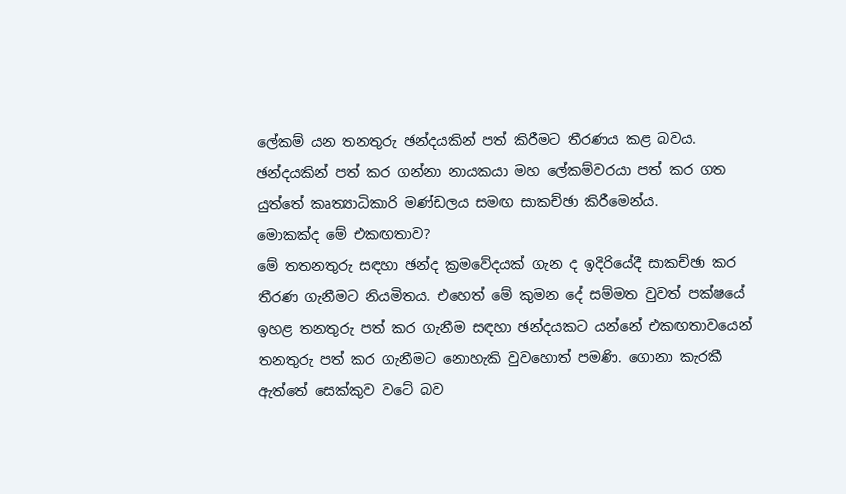ලේකම් යන තනතුරු ඡන්දයකින් පත් කිරීමට තීරණය කළ බවය. ඡන්දයකින් පත් කර ගන්නා නායකයා මහ ලේකම්වරයා පත් කර ගත යුත්තේ කෘත්‍යාධිකාරි මණ්ඩලය සමඟ සාකච්ඡා කිරීමෙන්ය.
මොකක්ද මේ එකඟතාව?
මේ තතනතුරු සඳහා ඡන්ද ක්‍රමවේදයක් ගැන ද ඉදිරියේදී සාකච්ඡා කර තීරණ ගැනීමට නියමිතය. එහෙත් මේ කුමන දේ සම්මත වුවත් පක්ෂයේ ඉහළ තනතුරු පත් කර ගැනීම සඳහා ඡන්දයකට යන්නේ එකඟතාවයෙන් තනතුරු පත් කර ගැනීමට නොහැකි වුවහොත් පමණි. ගොනා කැරකී ඇත්තේ සෙක්කුව වටේ බව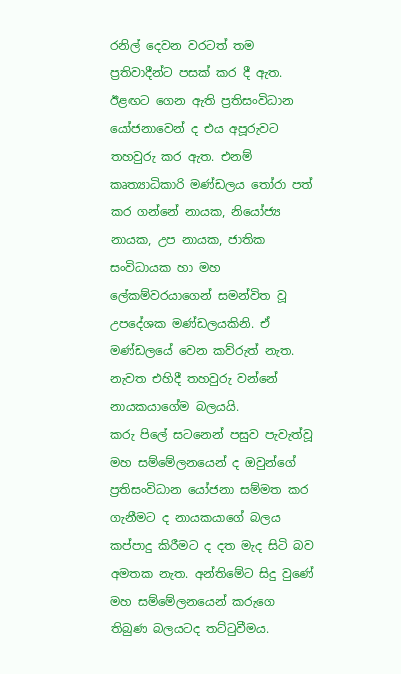රනිල් දෙවන වරටත් තම ප්‍රතිවාදීන්ට පසක් කර දී ඇත. ඊළඟට ගෙන ඇති ප්‍රතිසංවිධාන යෝජනාවෙන් ද එය අපූරුවට තහවුරු කර ඇත. එනම් කෘත්‍යාධිකාරි මණ්ඩලය තෝරා පත් කර ගන්නේ නායක, නියෝජ්‍ය නායක, උප නායක, ජාතික සංවිධායක හා මහ ලේකම්වරයාගෙන් සමන්විත වූ උපදේශක මණ්ඩලයකිනි. ඒ මණ්ඩලයේ වෙන කව්රුත් නැත. නැවත එහිදී තහවුරු වන්නේ නායකයාගේම බලයයි.
කරු පිලේ සටනෙන් පසුව පැවැත්වූ මහ සම්මේලනයෙන් ද ඔවුන්ගේ ප්‍රතිසංවිධාන යෝජනා සම්මත කර ගැනීමට ද නායකයාගේ බලය කප්පාදු කිරීමට ද දත මැද සිටි බව අමතක නැත. අන්තිමේට සිදු වුණේ මහ සම්මේලනයෙන් කරුගෙ තිබුණ බලයටද තට්ටුවීමය.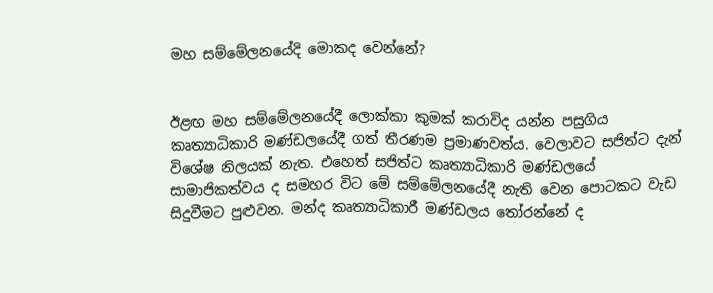මහ සම්මේලනයේදි මොකද වෙන්නේ?


ඊළඟ මහ සම්මේලනයේදී ලොක්කා කුමක් කරාවිද යන්න පසුගිය කෘත්‍යාධිකාරි මණ්ඩලයේදී ගත් තීරණම ප්‍රමාණවත්ය. වෙලාවට සජිත්ට දැන් විශේෂ නිලයක් නැත. එහෙත් සජිත්ට කෘත්‍යාධිකාරි මණ්ඩලයේ සාමාජිකත්වය ද සමහර විට මේ සම්මේලනයේදී නැති වෙන පොටකට වැඩ සිදුවීමට පුළුවන. මන්ද කෘත්‍යාධිකාරී මණ්ඩලය තෝරන්නේ ද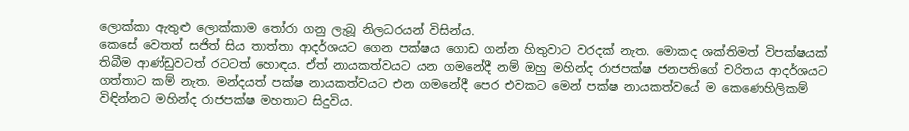ලොක්කා ඇතුළු ලොක්කාම තෝරා ගනු ලැබූ නිලධරයන් විසින්ය.
කෙසේ වෙතත් සජිත් සිය තාත්තා ආදර්ශයට ගෙන පක්ෂය ගොඩ ගන්න හිතුවාට වරදක් නැත. මොකද ශක්තිමත් විපක්ෂයක් තිබීම ආණ්ඩුවටත් රටටත් හොඳය. ඒත් නායකත්වයට යන ගමනේදී නම් ඔහු මහින්ද රාජපක්ෂ ජනපතිගේ චරිතය ආදර්ශයට ගත්තාට කම් නැත. මන්දයත් පක්ෂ නායකත්වයට එන ගමනේදී පෙර එවකට මෙන් පක්ෂ නායකත්වයේ ම කෙණෙහිලිකම් විඳින්නට මහින්ද රාජපක්ෂ මහතාට සිදුවිය.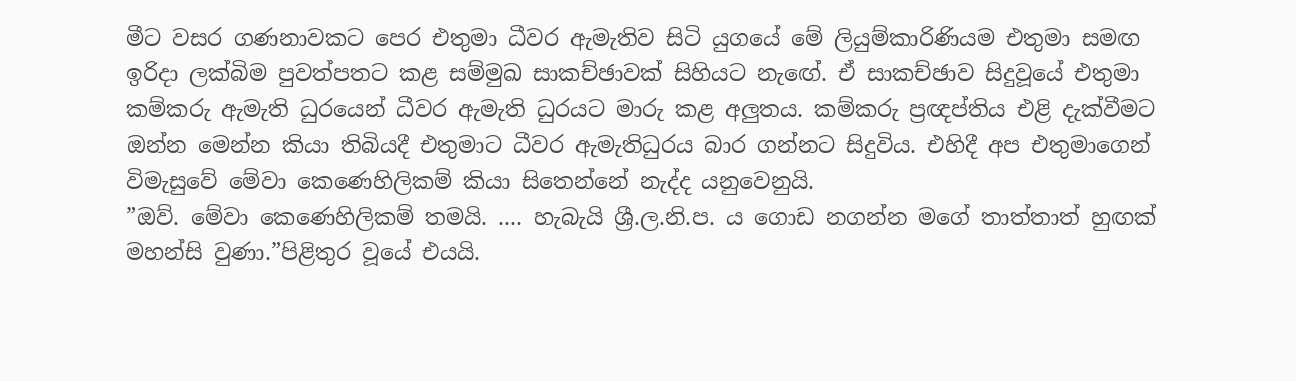මීට වසර ගණනාවකට පෙර එතුමා ධීවර ඇමැතිව සිටි යුගයේ මේ ලියුම්කාරිණියම එතුමා සමඟ ඉරිදා ලක්බිම පුවත්පතට කළ සම්මුඛ සාකච්ඡාවක් සිහියට නැඟේ. ඒ සාකච්ඡාව සිදුවූයේ එතුමා කම්කරු ඇමැති ධුරයෙන් ධීවර ඇමැති ධුරයට මාරු කළ අලුතය. කම්කරු ප්‍රඥප්තිය එළි දැක්වීමට ඔන්න මෙන්න කියා තිබියදී එතුමාට ධීවර ඇමැතිධුරය බාර ගන්නට සිදුවිය. එහිදී අප එතුමාගෙන් විමැසුවේ මේවා කෙණෙහිලිකම් කියා සිතෙන්නේ නැද්ද යනුවෙනුයි.
”ඔව්. මේවා කෙණෙහිලිකම් තමයි. .... හැබැයි ශ්‍රී.ල.නි.ප. ය ගොඩ නගන්න මගේ තාත්තාත් හුඟක් මහන්සි වුණා.”පිළිතුර වූයේ එයයි.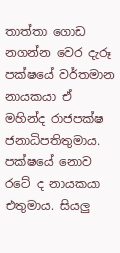තාත්තා ගොඩ නගන්න වෙර දැරූ පක්ෂයේ වර්තමාන නායකයා ඒ මහින්ද රාජපක්ෂ ජනාධිපතිතුමාය. පක්ෂයේ නොව රටේ ද නායකයා එතුමාය. සියලු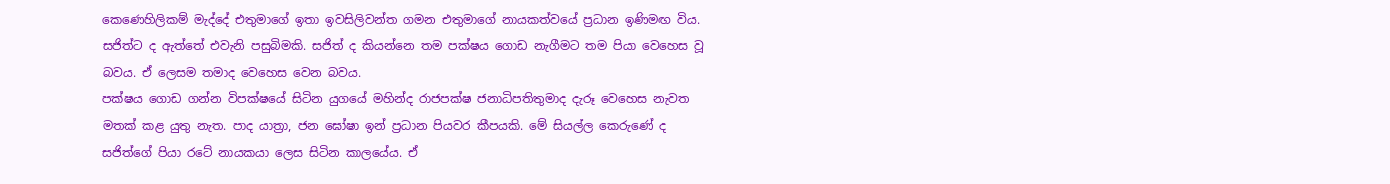කෙණෙහිලිකම් මැද්දේ එතුමාගේ ඉතා ඉවසිලිවන්ත ගමන එතුමාගේ නායකත්වයේ ප්‍රධාන ඉණිමඟ විය. සජිත්ට ද ඇත්තේ එවැනි පසුබිමකි. සජිත් ද කියන්නෙ තම පක්ෂය ගොඩ නැගීමට තම පියා වෙහෙස වූ බවය. ඒ ලෙසම තමාද වෙහෙස වෙන බවය.
පක්ෂය ගොඩ ගන්න විපක්ෂයේ සිටින යුගයේ මහින්ද රාජපක්ෂ ජනාධිපතිතුමාද දැරූ වෙහෙස නැවත මතක් කළ යුතු නැත. පාද යාත්‍රා, ජන ඝෝෂා ඉන් ප්‍රධාන පියවර කීපයකි. මේ සියල්ල කෙරුණේ ද සජිත්ගේ පියා රටේ නායකයා ලෙස සිටින කාලයේය. ඒ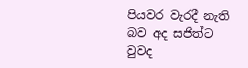පියවර වැරදී නැති බව අද සජිත්ට වුවද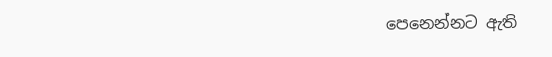පෙනෙන්නට ඇති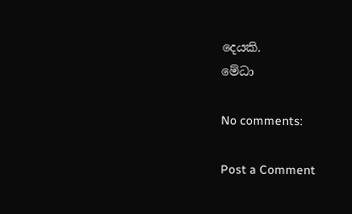දෙයකි.
මේධා

No comments:

Post a Comment